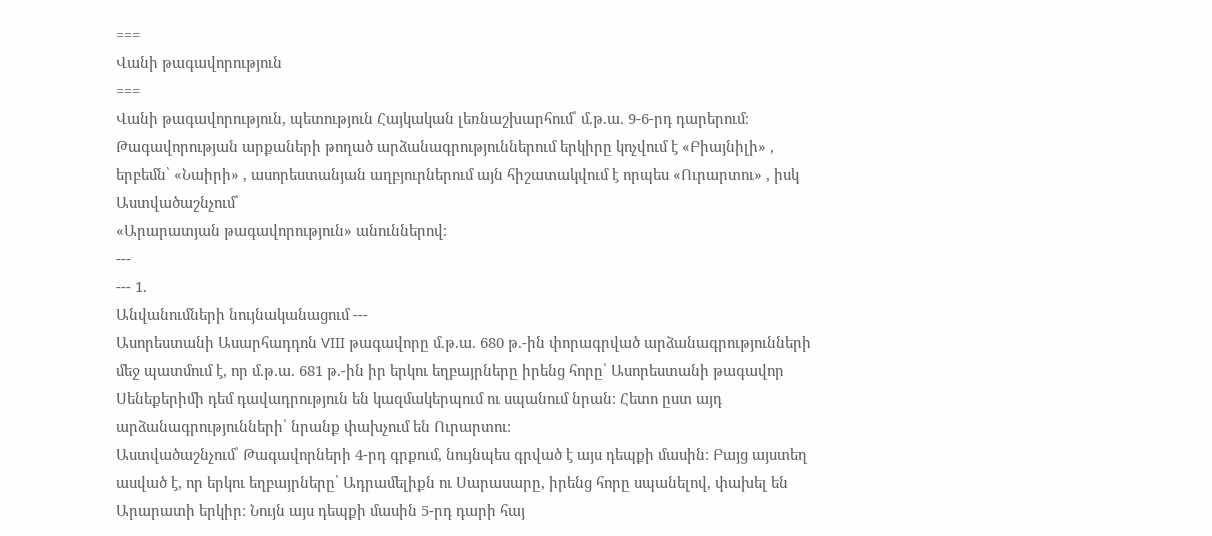===
Վանի թագավորություն
===
Վանի թագավորություն, պետություն Հայկական լեռնաշխարհում՝ մ.թ.ա. 9-6-րդ դարերում։ Թագավորության արքաների թողած արձանագրություններում երկիրը կոչվում է «Բիայնիլի» , երբեմն՝ «Նաիրի» , ասորեստանյան աղբյուրներում այն հիշատակվում է որպես «Ուրարտու» , իսկ Աստվածաշնչում՝
«Արարատյան թագավորություն» անուններով։
---
--- 1.
Անվանումների նույնականացում ---
Ասորեստանի Ասարհադդոն VIII թագավորը մ.թ.ա. 680 թ.-ին փորագրված արձանագրությունների մեջ պատմում է, որ մ.թ.ա. 681 թ.-ին իր երկու եղբայրները իրենց հորը՝ Ասորեստանի թագավոր Սենեքերիմի դեմ դավադրություն են կազմակերպում ու սպանում նրան։ Հետո ըստ այդ արձանագրությունների՝ նրանք փախչում են Ուրարտու։
Աստվածաշնչում՝ Թագավորների 4-րդ գրքում, նույնպես գրված է այս դեպքի մասին։ Բայց այստեղ ասված է, որ երկու եղբայրները՝ Ադրամելիքն ու Սարասարը, իրենց հորը սպանելով, փախել են Արարատի երկիր։ Նույն այս դեպքի մասին 5-րդ դարի հայ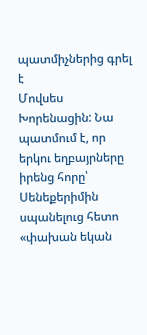պատմիչներից գրել է
Մովսես Խորենացին: Նա պատմում է, որ երկու եղբայրները իրենց հորը՝ Սենեքերիմին սպանելուց հետո «փախան եկան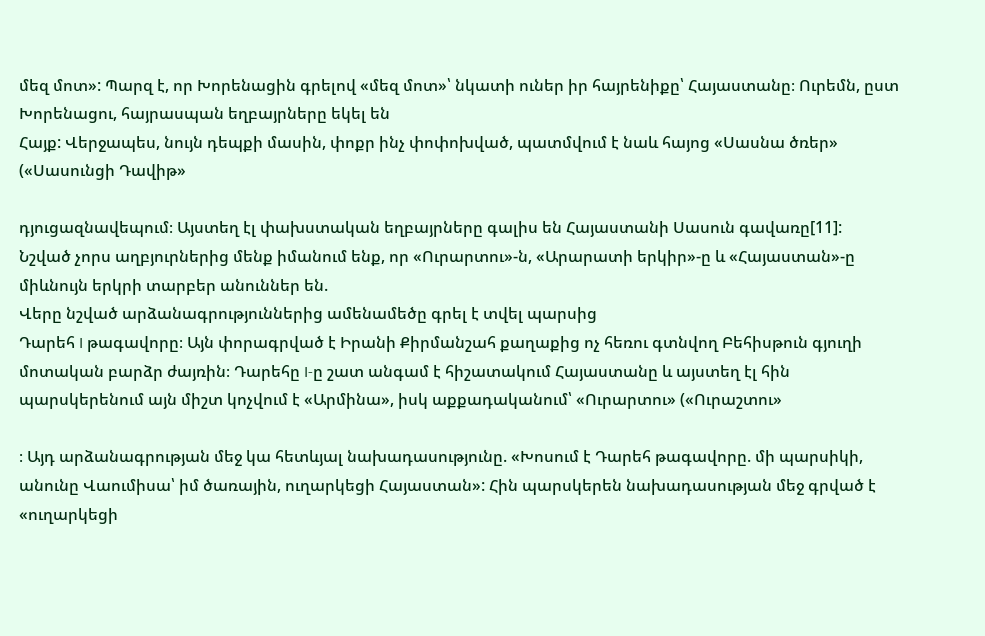մեզ մոտ»: Պարզ է, որ Խորենացին գրելով «մեզ մոտ»՝ նկատի ուներ իր հայրենիքը՝ Հայաստանը։ Ուրեմն, ըստ Խորենացու, հայրասպան եղբայրները եկել են
Հայք: Վերջապես, նույն դեպքի մասին, փոքր ինչ փոփոխված, պատմվում է նաև հայոց «Սասնա ծռեր» («Սասունցի Դավիթ»

դյուցազնավեպում։ Այստեղ էլ փախստական եղբայրները գալիս են Հայաստանի Սասուն գավառը[11]:
Նշված չորս աղբյուրներից մենք իմանում ենք, որ «Ուրարտու»-ն, «Արարատի երկիր»-ը և «Հայաստան»-ը միևնույն երկրի տարբեր անուններ են.
Վերը նշված արձանագրություններից ամենամեծը գրել է տվել պարսից
Դարեհ I թագավորը։ Այն փորագրված է Իրանի Քիրմանշահ քաղաքից ոչ հեռու գտնվող Բեհիսթուն գյուղի մոտական բարձր ժայռին։ Դարեհը I-ը շատ անգամ է հիշատակում Հայաստանը և այստեղ էլ հին պարսկերենում այն միշտ կոչվում է «Արմինա», իսկ աքքադականում՝ «Ուրարտու» («Ուրաշտու»

։ Այդ արձանագրության մեջ կա հետևյալ նախադասությունը. «Խոսում է Դարեհ թագավորը. մի պարսիկի, անունը Վաումիսա՝ իմ ծառային, ուղարկեցի Հայաստան»: Հին պարսկերեն նախադասության մեջ գրված է «ուղարկեցի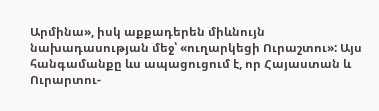Արմինա», իսկ աքքադերեն միևնույն նախադասության մեջ՝ «ուղարկեցի Ուրաշտու»: Այս հանգամանքը ևս ապացուցում է, որ Հայաստան և Ուրարտու-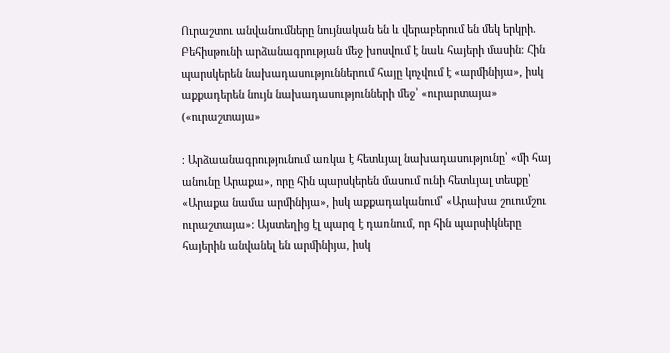Ուրաշտու անվանումները նույնական են և վերաբերում են մեկ երկրի.
Բեհիսթունի արձանագրության մեջ խոսվում է նաև հայերի մասին։ Հին պարսկերեն նախադասություններում հայը կոչվում է «արմինիյա», իսկ աքքադերեն նույն նախադասությունների մեջ՝ «ուրարտայա» («ուրաշտայա»

։ Արձաանագրությունում առկա է հետևյալ նախադասությունը՝ «մի հայ անունը Արաքա», որը հին պարսկերեն մասում ունի հետևյալ տեսքը՝ «Արաքա նամա արմինիյա», իսկ աքքադականում՝ «Արախա շուումշու ուրաշտայա»: Այստեղից էլ պարզ է դառնում, որ հին պարսիկները հայերին անվանել են արմինիյա, իսկ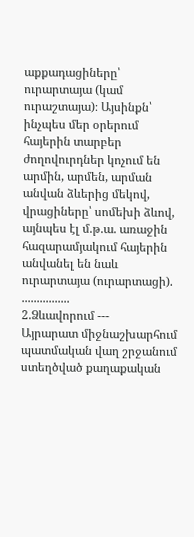աքքադացիները՝ ուրարտայա (կամ ուրաշտայա)։ Այսինքն՝ ինչպես մեր օրերում հայերին տարբեր ժողովուրդներ կոչում են արմին, արմեն, արման անվան ձևերից մեկով, վրացիները՝ սոմեխի ձևով, այնպես էլ մ.թ.ա. առաջին հազարամյակում հայերին անվանել են նաև ուրարտայա (ուրարտացի).
................
2.Ձևավորում ---
Այրարատ միջնաշխարհում պատմական վաղ շրջանում ստեղծված քաղաքական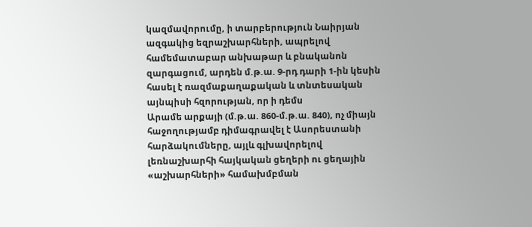կազմավորումը, ի տարբերություն Նաիրյան ազգակից եզրաշխարհների, ապրելով համեմատաբար անխաթար և բնականոն զարգացում, արդեն մ.թ.ա. 9-րդ դարի 1-ին կեսին հասել է ռազմաքաղաքական և տնտեսական այնպիսի հզորության, որ ի դեմս
Արամե արքայի (մ.թ.ա. 860-մ.թ.ա. 840), ոչ միայն հաջողությամբ դիմագրավել է Ասորեստանի հարձակումները, այլև գլխավորելով լեռնաշխարհի հայկական ցեղերի ու ցեղային «աշխարհների» համախմբման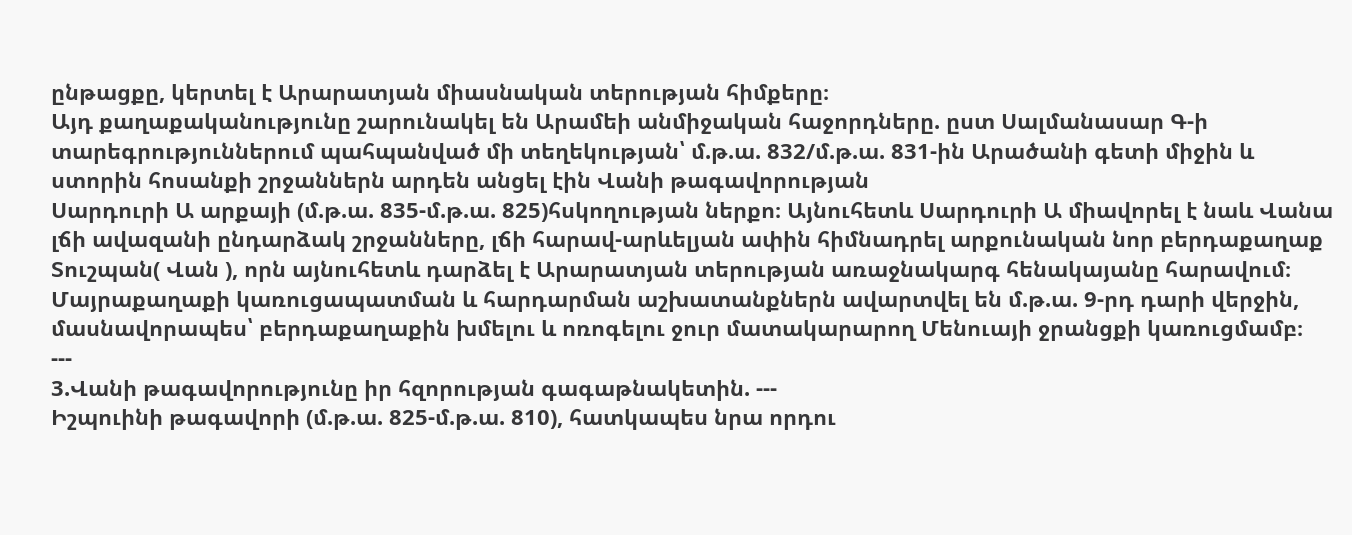ընթացքը, կերտել է Արարատյան միասնական տերության հիմքերը։
Այդ քաղաքականությունը շարունակել են Արամեի անմիջական հաջորդները. ըստ Սալմանասար Գ-ի տարեգրություններում պահպանված մի տեղեկության՝ մ.թ.ա. 832/մ.թ.ա. 831-ին Արածանի գետի միջին և ստորին հոսանքի շրջաններն արդեն անցել էին Վանի թագավորության
Սարդուրի Ա արքայի (մ.թ.ա. 835-մ.թ.ա. 825)հսկողության ներքո։ Այնուհետև Սարդուրի Ա միավորել է նաև Վանա լճի ավազանի ընդարձակ շրջանները, լճի հարավ-արևելյան ափին հիմնադրել արքունական նոր բերդաքաղաք
Տուշպան( Վան ), որն այնուհետև դարձել է Արարատյան տերության առաջնակարգ հենակայանը հարավում։ Մայրաքաղաքի կառուցապատման և հարդարման աշխատանքներն ավարտվել են մ.թ.ա. 9-րդ դարի վերջին, մասնավորապես՝ բերդաքաղաքին խմելու և ոռոգելու ջուր մատակարարող Մենուայի ջրանցքի կառուցմամբ։
---
3.Վանի թագավորությունը իր հզորության գագաթնակետին. ---
Իշպուինի թագավորի (մ.թ.ա. 825-մ.թ.ա. 810), հատկապես նրա որդու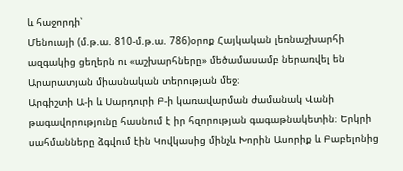և հաջորդի՝
Մենուայի (մ.թ.ա. 810-մ.թ.ա. 786)օրոք Հայկական լեռնաշխարհի ազգակից ցեղերն ու «աշխարհները» մեծամասամբ ներառվել են Արարատյան միասնական տերության մեջ։
Արգիշտի Ա-ի և Սարդուրի Բ-ի կառավարման ժամանակ Վանի թագավորությունը հասնում է իր հզորության գագաթնակետին։ Երկրի սահմանները ձգվում էին Կովկասից մինչև Խորին Ասորիք և Բաբելոնից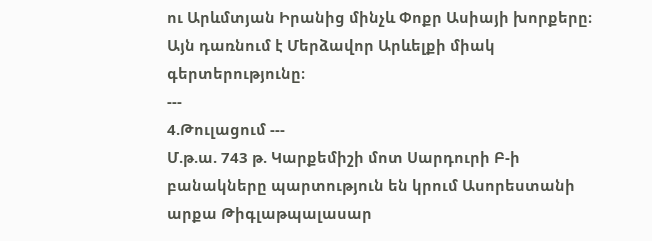ու Արևմտյան Իրանից մինչև Փոքր Ասիայի խորքերը։ Այն դառնում է Մերձավոր Արևելքի միակ գերտերությունը։
---
4.Թուլացում ---
Մ.թ.ա. 743 թ. Կարքեմիշի մոտ Սարդուրի Բ-ի բանակները պարտություն են կրում Ասորեստանի արքա Թիգլաթպալասար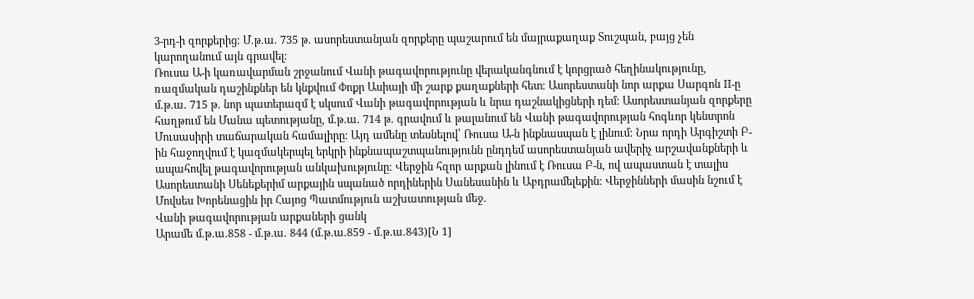3-րդ-ի զորքերից։ Մ.թ.ա. 735 թ. ասորեստանյան զորքերը պաշարում են մայրաքաղաք Տուշպան, բայց չեն կարողանում այն գրավել։
Ռուսա Ա-ի կառավարման շրջանում Վանի թագավորությունը վերականգնում է կորցրած հեղինակությունը, ռազմական դաշինքներ են կնքվում Փոքր Ասիայի մի շարք քաղաքների հետ։ Ասորեստանի նոր արքա Սարգոն II-ը մ.թ.ա. 715 թ. նոր պատերազմ է սկսում Վանի թագավորության և նրա դաշնակիցների դեմ։ Ասորեստանյան զորքերը հաղթում են Մանա պետությանը, մ.թ.ա. 714 թ. գրավում և թալանում են Վանի թագավորության հոգևոր կենտրոն Մուսասիրի տաճարական համալիրը։ Այդ ամենը տեսնելով՝ Ռուսա Ա-ն ինքնասպան է լինում։ Նրա որդի Արգիշտի Բ-ին հաջողվում է կազմակերպել երկրի ինքնապաշտպանությունն ընդդեմ ասորեստանյան ավերիչ արշավանքների և ապահովել թագավորության անկախությունը։ Վերջին հզոր արքան լինում է Ռուսա Բ-ն, ով ապաստան է տալիս Ասորեստանի Սենեքերիմ արքային սպանած որդիներին Սանեսանին և Աբդրամելեքին։ Վերջինների մասին նշում է Մովսես Խորենացին իր Հայոց Պատմություն աշխատության մեջ.
Վանի թագավորության արքաների ցանկ
Արամե մ.թ.ա.858 - մ.թ.ա. 844 (մ.թ.ա.859 - մ.թ.ա.843)[Ն 1]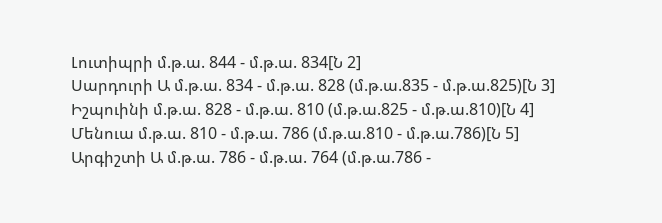Լուտիպրի մ.թ.ա. 844 - մ.թ.ա. 834[Ն 2]
Սարդուրի Ա մ.թ.ա. 834 - մ.թ.ա. 828 (մ.թ.ա.835 - մ.թ.ա.825)[Ն 3]
Իշպուինի մ.թ.ա. 828 - մ.թ.ա. 810 (մ.թ.ա.825 - մ.թ.ա.810)[Ն 4]
Մենուա մ.թ.ա. 810 - մ.թ.ա. 786 (մ.թ.ա.810 - մ.թ.ա.786)[Ն 5]
Արգիշտի Ա մ.թ.ա. 786 - մ.թ.ա. 764 (մ.թ.ա.786 -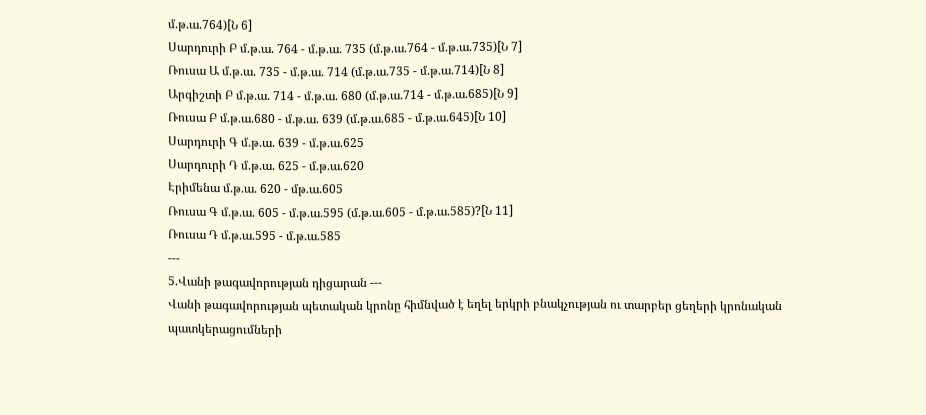մ.թ.ա.764)[Ն 6]
Սարդուրի Բ մ.թ.ա. 764 - մ.թ.ա. 735 (մ.թ.ա.764 - մ.թ.ա.735)[Ն 7]
Ռուսա Ա մ.թ.ա. 735 - մ.թ.ա. 714 (մ.թ.ա.735 - մ.թ.ա.714)[Ն 8]
Արգիշտի Բ մ.թ.ա. 714 - մ.թ.ա. 680 (մ.թ.ա.714 - մ.թ.ա.685)[Ն 9]
Ռուսա Բ մ.թ.ա.680 - մ.թ.ա. 639 (մ.թ.ա.685 - մ.թ.ա.645)[Ն 10]
Սարդուրի Գ մ.թ.ա. 639 - մ.թ.ա.625
Սարդուրի Դ մ.թ.ա. 625 - մ.թ.ա.620
Էրիմենա մ.թ.ա. 620 - մթ.ա.605
Ռուսա Գ մ.թ.ա. 605 - մ.թ.ա.595 (մ.թ.ա.605 - մ.թ.ա.585)?[Ն 11]
Ռուսա Դ մ.թ.ա.595 - մ.թ.ա.585
---
5.Վանի թագավորության դիցարան ---
Վանի թագավորության պետական կրոնը հիմնված է եղել երկրի բնակչության ու տարբեր ցեղերի կրոնական պատկերացումների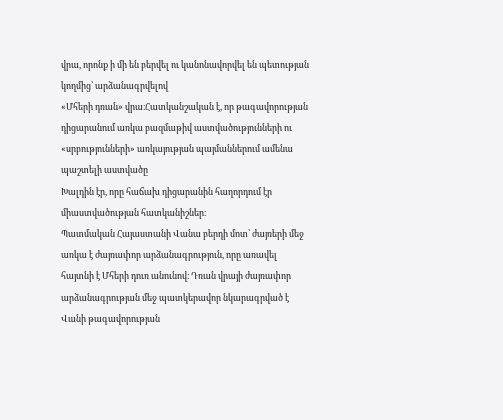վրա, որոնք ի մի են բերվել ու կանոնավորվել են պետության կողմից՝ արձանագրվելով
«Մհերի դռան» վրա։Հատկանշական է, որ թագավորության դիցարանում առկա բազմաթիվ աստվածությունների ու «սրբությունների» առկայության պայմաններում ամենա պաշտելի աստվածը
Խալդին էր, որը հաճախ դիցարանին հաղորդում էր միաստվածության հատկանիշներ։
Պատմական Հայաստանի Վանա բերդի մոտ՝ ժայռերի մեջ առկա է ժայռափոր արձանագրություն, որը առավել հայտնի է Մհերի դուռ անունով։ Դռան վրայի ժայռափոր արձանագրության մեջ պատկերավոր նկարագրված է Վանի թագավորության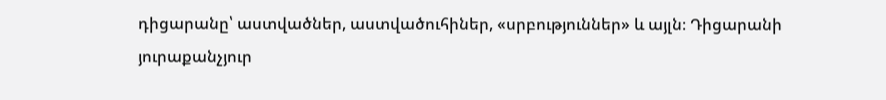դիցարանը՝ աստվածներ, աստվածուհիներ, «սրբություններ» և այլն։ Դիցարանի յուրաքանչյուր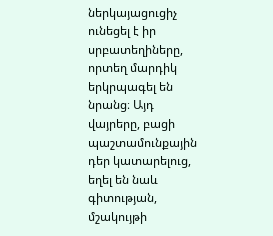ներկայացուցիչ ունեցել է իր սրբատեղիները, որտեղ մարդիկ երկրպագել են նրանց։ Այդ վայրերը, բացի պաշտամունքային դեր կատարելուց, եղել են նաև գիտության, մշակույթի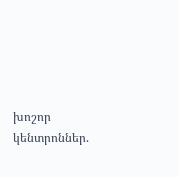խոշոր կենտրոններ.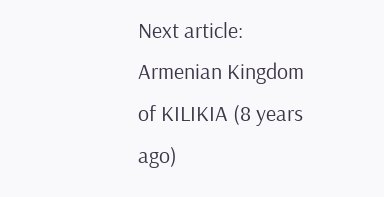Next article:
Armenian Kingdom of KILIKIA (8 years ago)